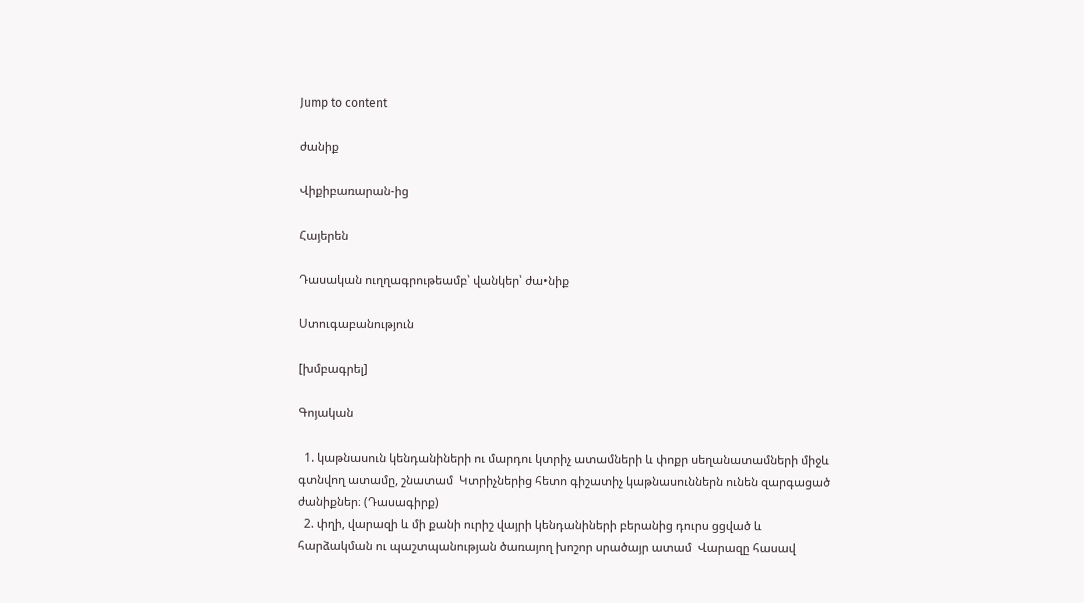Jump to content

ժանիք

Վիքիբառարան-ից

Հայերեն

Դասական ուղղագրութեամբ՝ վանկեր՝ ժա•նիք

Ստուգաբանություն

[խմբագրել]

Գոյական

  1. կաթնասուն կենդանիների ու մարդու կտրիչ ատամների և փոքր սեղանատամների միջև գտնվող ատամը, շնատամ  Կտրիչներից հետո գիշատիչ կաթնասուններն ունեն զարգացած ժանիքներ։ (Դասագիրք)
  2. փղի, վարազի և մի քանի ուրիշ վայրի կենդանիների բերանից դուրս ցցված և հարձակման ու պաշտպանության ծառայող խոշոր սրածայր ատամ  Վարազը հասավ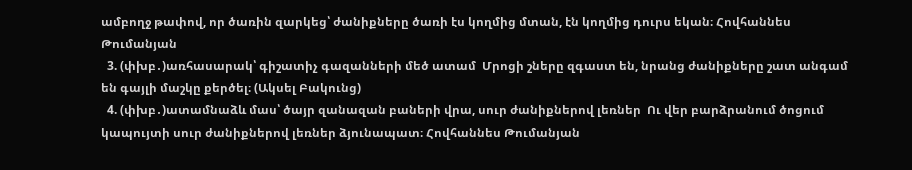ամբողջ թափով, որ ծառին զարկեց՝ ժանիքները ծառի էս կողմից մտան, էն կողմից դուրս եկան։ Հովհաննես Թումանյան
  3. (փխբ․)առհասարակ՝ գիշատիչ գազանների մեծ ատամ  Մրոցի շները զգաստ են, նրանց ժանիքները շատ անգամ են գայլի մաշկը քերծել։ (Ակսել Բակունց)
  4. (փխբ․)ատամնաձև մաս՝ ծայր զանազան բաների վրա, սուր ժանիքներով լեռներ  Ու վեր բարձրանում ծոցում կապույտի սուր ժանիքներով լեռներ ձյունապատ։ Հովհաննես Թումանյան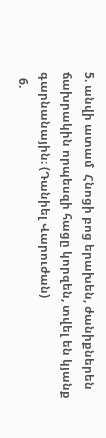5. անվի ատամ  Հնոցի բոց երախեն, ժանիքներեն ճախրակին որպեսզի հացը կորզեն, տվել են կյանք գարնանային։ (Դանիել Վարուժան)
  6.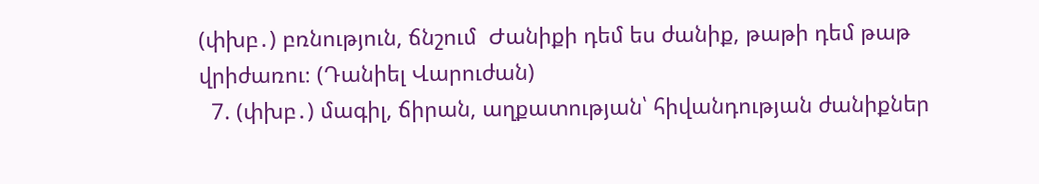(փխբ․) բռնություն, ճնշում  Ժանիքի դեմ ես ժանիք, թաթի դեմ թաթ վրիժառու։ (Դանիել Վարուժան)
  7. (փխբ․) մագիլ, ճիրան, աղքատության՝ հիվանդության ժանիքներ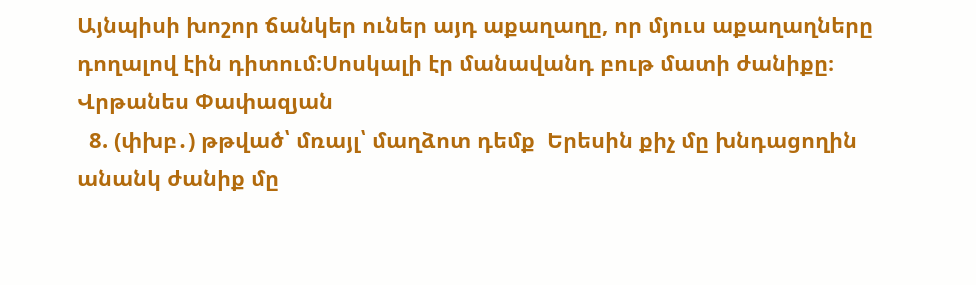Այնպիսի խոշոր ճանկեր ուներ այդ աքաղաղը, որ մյուս աքաղաղները դողալով էին դիտում։Սոսկալի էր մանավանդ բութ մատի ժանիքը։ Վրթանես Փափազյան
  8. (փխբ․) թթված՝ մռայլ՝ մաղձոտ դեմք  Երեսին քիչ մը խնդացողին անանկ ժանիք մը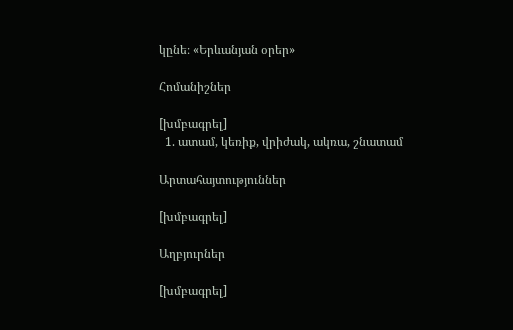կընե։ «Երևանյան օրեր»

Հոմանիշներ

[խմբագրել]
  1. ատամ, կեռիք, վրիժակ, ակռա, շնատամ

Արտահայտություններ

[խմբագրել]

Աղբյուրներ

[խմբագրել]